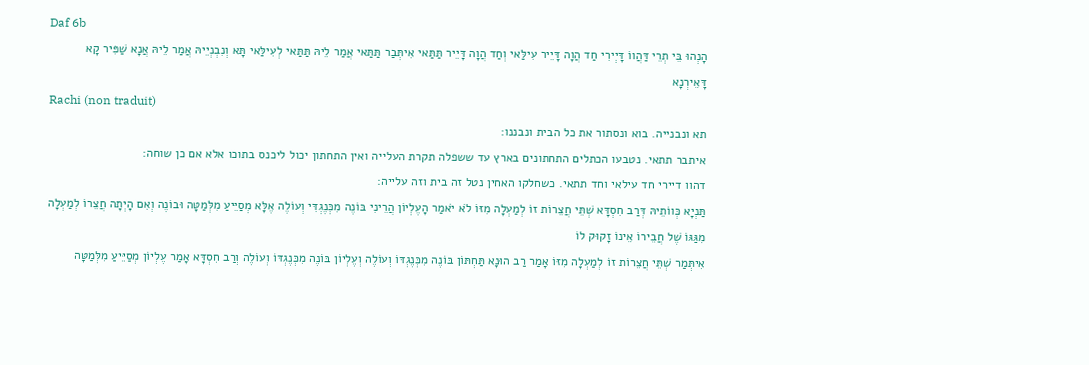Daf 6b
הָנְהוּ בֵּי תְרֵי דַּהֲווֹ דָּיְירִי חַד הֲוָה דָּיֵיר עִילַּאי וְחַד הֲוָה דָּיֵיר תַּתַּאי אִיתְּבַר תַּתַּאי אֲמַר לֵיהּ תַּתַּאי לְעִילַּאי תָּא וְנִבְנְיֵיהּ אֲמַר לֵיהּ אֲנָא שַׁפִּיר קָא דָּאֵירְנָא
Rachi (non traduit)
תא ונבנייה. בוא ונסתור את כל הבית ונבננו:
איתבר תתאי. נטבעו הכתלים התחתונים בארץ עד ששפלה תקרת העלייה ואין התחתון יכול ליכנס בתוכו אלא אם כן שוחה:
דהוו דיירי חד עילאי וחד תתאי. כשחלקו האחין נטל זה בית וזה עלייה:
תַּנְיָא כְּווֹתֵיהּ דְּרַב חִסְדָּא שְׁתֵּי חֲצֵרוֹת זוֹ לְמַעְלָה מִזּוֹ לֹא יֹאמַר הָעֶלְיוֹן הֲרֵינִי בּוֹנֶה מִכְּנֶגְדִּי וְעוֹלֶה אֶלָּא מְסַיֵּיעַ מִלְּמַטָּה וּבוֹנֶה וְאִם הָיְתָה חֲצֵרוֹ לְמַעְלָה מִגַּגּוֹ שֶׁל חֲבֵירוֹ אֵינוֹ זָקוּק לוֹ
אִיתְּמַר שְׁתֵּי חֲצֵרוֹת זוֹ לְמַעְלָה מִזּוֹ אָמַר רַב הוּנָא תַּחְתּוֹן בּוֹנֶה מִכְּנֶגְדּוֹ וְעוֹלֶה וְעֶלְיוֹן בּוֹנֶה מִכְּנֶגְדּוֹ וְעוֹלֶה וְרַב חִסְדָּא אָמַר עֶלְיוֹן מְסַיֵּיעַ מִלְּמַטָּה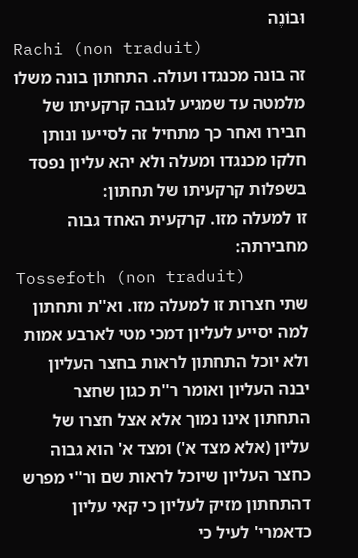וּבוֹנֶה
Rachi (non traduit)
זה בונה מכנגדו ועולה. התחתון בונה משלו מלמטה עד שמגיע לגובה קרקעיתו של חבירו ואחר כך מתחיל זה לסייעו ונותן חלקו מכנגדו ומעלה ולא יהא עליון נפסד בשפלות קרקעיתו של תחתון:
זו למעלה מזו. קרקעית האחד גבוה מחבירתה:
Tossefoth (non traduit)
שתי חצרות זו למעלה מזו. וא''ת ותחתון למה יסייע לעליון דמכי מטי לארבע אמות ולא יוכל התחתון לראות בחצר העליון יבנה העליון ואומר ר''ת כגון שחצר התחתון אינו נמוך אלא אצל חצרו של עליון (אלא מצד א') ומצד א' הוא גבוה כחצר העליון שיוכל לראות שם ור''י מפרש דהתחתון מזיק לעליון כי קאי עליון כדאמרי' לעיל כי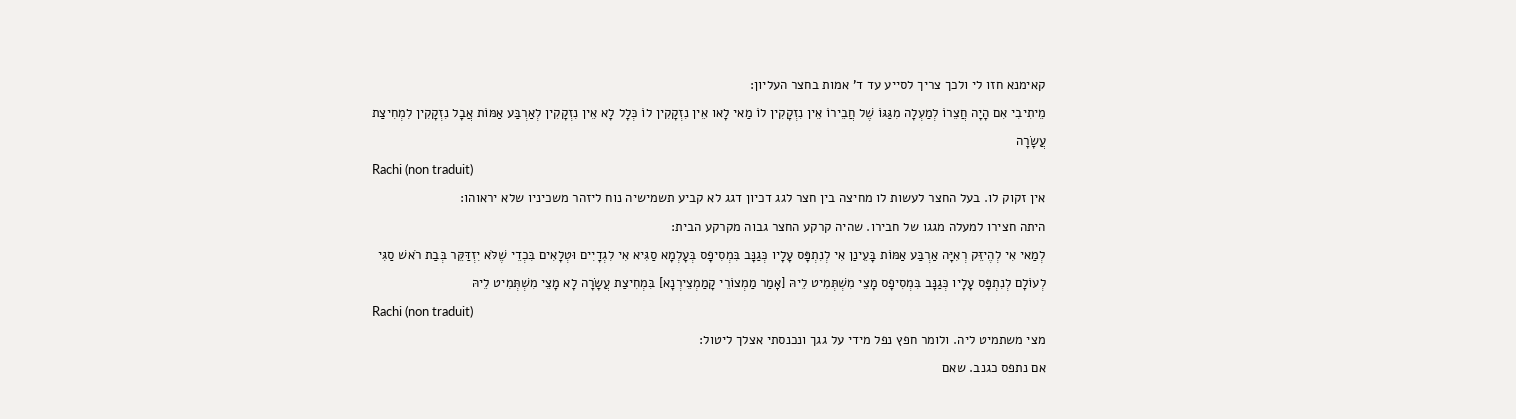קאימנא חזו לי ולכך צריך לסייע עד ד' אמות בחצר העליון:
מֵיתִיבִי אִם הָיָה חֲצֵרוֹ לְמַעְלָה מִגַּגּוֹ שֶׁל חֲבֵירוֹ אֵין נִזְקָקִין לוֹ מַאי לָאו אֵין נִזְקָקִין לוֹ כְּלָל לָא אֵין נִזְקָקִין לְאַרְבַּע אַמּוֹת אֲבָל נִזְקָקִין לִמְחִיצַת עֲשָׂרָה
Rachi (non traduit)
אין זקוק לו. בעל החצר לעשות לו מחיצה בין חצר לגג דכיון דגג לא קביע תשמישיה נוח ליזהר משכיניו שלא יראוהו:
היתה חצירו למעלה מגגו של חבירו. שהיה קרקע החצר גבוה מקרקע הבית:
לְמַאי אִי לְהֶיזֵּק רְאִיָּה אַרְבַּע אַמּוֹת בָּעֵינַן אִי לְנִתְפָּס עָלָיו כְּגַנָּב בִּמְסִיפָס בְּעָלְמָא סַגִּיא אִי לִגְדָיִים וּטְלָאִים בִּכְדֵי שֶׁלֹּא יִזְדַּקֵּר בְּבַת רֹאשׁ סַגִּי לְעוֹלָם לְנִתְפָּס עָלָיו כְּגַנָּב בִּמְסִיפָס מָצֵי מִשְׁתְּמִיט לֵיהּ [אָמַר מַמְצוֹרֵי קָמַמְצֵירְנָא] בִּמְחִיצַת עֲשָׂרָה לָא מָצֵי מִשְׁתְּמִיט לֵיהּ
Rachi (non traduit)
מצי משתמיט ליה. ולומר חפץ נפל מידי על גגך ונכנסתי אצלך ליטול:
אם נתפס כגנב. שאם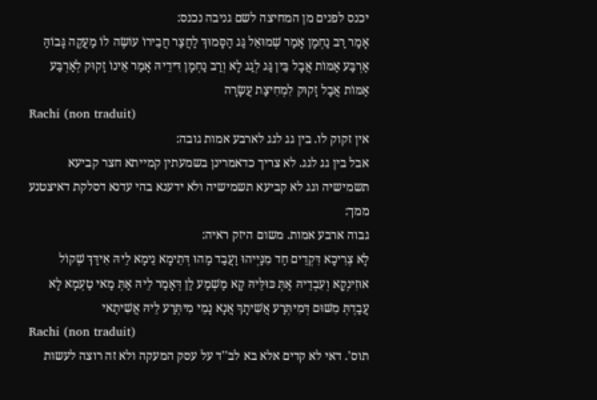יכנס לפנים מן המחיצה לשם גניבה נכנס:
אָמַר רַב נַחְמָן אָמַר שְׁמוּאֵל גַּג הַסָּמוּךְ לַחֲצַר חֲבֵירוֹ עוֹשֶׂה לוֹ מַעֲקֶה גָּבוֹהַּ אַרְבַּע אַמּוֹת אֲבָל בֵּין גַּג לְגַג לָא וְרַב נַחְמָן דִּידֵיהּ אָמַר אֵינוֹ זָקוּק לְאַרְבַּע אַמּוֹת אֲבָל זָקוּק לִמְחִיצַת עֲשָׂרָה
Rachi (non traduit)
אין זקוק לו. בין גג לגג לארבע אמות גובה:
אבל בין גג לגג. לא צריך כדאמרינן בשמעתין קמייתא חצר קביעא תשמישיה וגג לא קביעא תשמישיה ולא ידענא בהי עדנא דסלקת דאיצטנע ממך:
גבוה ארבע אמות. משום היזק ראיה:
לָא צְרִיכָא דִּקְדֵים חַד מִנַּיְיהוּ וַעֲבַד מַהוּ דְּתֵימָא נֵימָא לֵיהּ אִידַּךְ שְׁקוֹל אוּזִינְקָא וְעִבְדֵיהּ אַתְּ כּוּלֵּיהּ קָא מַשְׁמַע לַן דְּאָמַר לֵיהּ אַתְּ מַאי טַעְמָא לָא עֲבַדְתְּ מִשּׁוּם דְּמִיתְּרַע אֲשִׁיתָךְ אֲנָא נָמֵי מִיתְּרַע לֵיהּ אֲשִׁיתַאי
Rachi (non traduit)
תוס'. דאי לא קדים אלא בא לב''ד על עסק המעקה ולא זה רוצה לעשות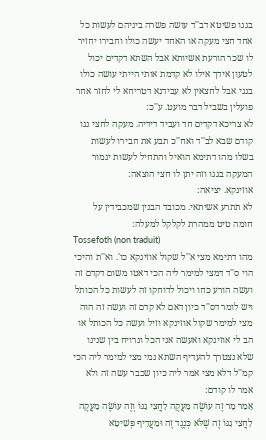בגגו פשיטא דב''ד עושה פשרה ביניהם לעשות כל אחד חצי מעקה או האחד יעשה כולו וחבירו יחזיר לו שכר הורעת אשיותא אבל השתא דקדים יכול לטעון אידך אילו לא קדמת אותי הייתי עושה כולו בגגי אבל לחצאין לא עבידנא דטריחא לי לחזר אחר פועלין בשביל דבר מועט. ע''כ:
לא צריכא דקדים חד ועביד דידיה. מעקה לחצי גגו קודם שבא לב''ד ואח''כ תבע את חבירו לעשות בשלו מהו דתימא הואיל והתחיל לעשות יגמור המעקה בגגו וזה יתן לו חצי הוצאה:
אוזינקא. יציאה:
לא תתרע אשיתאי. מכובד הבנין שמכבידין על חומה טיט ממהרת לקלקל למעלה:
Tossefoth (non traduit)
מהו דתימא מצי א''ל שקול אוזינקא כו'. וא''ת והיכי הוי ס''ד דמצי למימר ליה הכי דאטו משום דקדם זה ועשה הורע כחו ויכול לדוחקו זה לעשות כל הכותל ויש לומר דס''ד כיון דאם לא קדם זה ועשה זה הוה מצי למימר שקול אוזינקא וזיל ועשה כל הכותל או הב לי אוזינקא ואעשה אני הכל ונרויח בין שנינו שלא נצטרך להעדיף השתא נמי מצי למימר ליה הכי קמ''ל דלא מצי אמר ליה כיון שכבר עשה זה ולא אמר לו קודם:
אָמַר מָר זֶה עוֹשֶׂה מַעֲקֶה לַחֲצִי גַגּוֹ וְזֶה עוֹשֶׂה מַעֲקֶה לַחֲצִי גַגּוֹ זֶה שֶׁלֹּא כְּנֶגֶד זֶה וּמַעֲדִיף פְּשִׁיטָא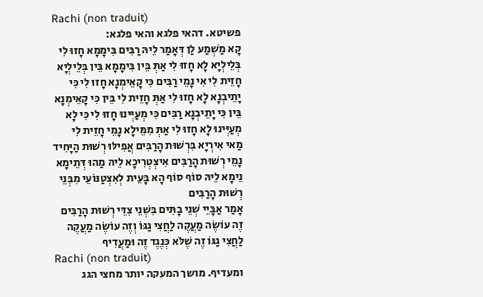Rachi (non traduit)
פשיטא. דהאי פלגא והאי פלגא:
קָא מַשְׁמַע לַן דְּאָמַר לֵיהּ רַבִּים בִּימָמָא חָזוּ לִי בְּלֵילְיָא לָא חָזוּ לִי אַתְּ בֵּין בִּימָמָא בֵּין בְּלֵילְיָא חָזֵית לִי אִי נָמֵי רַבִּים כִּי קָאֵימְנָא חָזוּ לִי כִּי יָתֵיבְנָא לָא חָזוּ לִי אַתְּ חָזֵית לִי בֵּין כִּי קָאֵימְנָא בֵּין כִּי יָתֵיבְנָא רַבִּים כִּי מְעַיְּינוּ חָזוּ לִי כִּי לָא מְעַיְּינוּ לָא חָזוּ לִי אַתְּ מִמֵּילָא נָמֵי חָזֵית לִי
מַאי אִירְיָא בִּרְשׁוּת הָרַבִּים אֲפִילּוּ רְשׁוּת הַיָּחִיד נָמֵי רְשׁוּת הָרַבִּים אִיצְטְרִיכָא לֵיהּ מַהוּ דְּתֵימָא נֵימָא לֵיהּ סוֹף סוֹף הָא בָּעֵית לְאִצְטַנּוֹעֵי מִבְּנֵי רְשׁוּת הָרַבִּים
אָמַר אַבָּיֵי שְׁנֵי בָתִּים בִּשְׁנֵי צִדֵּי רְשׁוּת הָרַבִּים זֶה עוֹשֶׂה מַעֲקֶה לַחֲצִי גַגּוֹ וְזֶה עוֹשֶׂה מַעֲקֶה לַחֲצִי גַגּוֹ זֶה שֶׁלֹּא כְּנֶגֶד זֶה וּמַעֲדִיף
Rachi (non traduit)
ומעדיף. מושך המעקה יותר מחצי הגג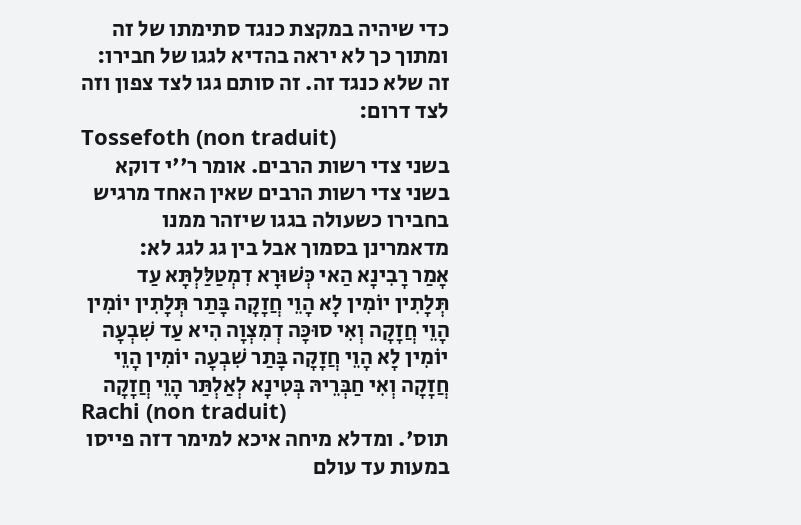כדי שיהיה במקצת כנגד סתימתו של זה ומתוך כך לא יראה בהדיא לגגו של חבירו:
זה שלא כנגד זה. זה סותם גגו לצד צפון וזה לצד דרום:
Tossefoth (non traduit)
בשני צדי רשות הרבים. אומר ר''י דוקא בשני צדי רשות הרבים שאין האחד מרגיש בחבירו כשעולה בגגו שיזהר ממנו מדאמרינן בסמוך אבל בין גג לגג לא:
אָמַר רָבִינָא הַאי כְּשׁוּרָא דִמְטַלַּלְתָּא עַד תְּלָתִין יוֹמִין לָא הָוֵי חֲזָקָה בָּתַר תְּלָתִין יוֹמִין הָוֵי חֲזָקָה וְאִי סוּכָּה דְמִצְוָה הִיא עַד שִׁבְעָה יוֹמִין לָא הָוֵי חֲזָקָה בָּתַר שִׁבְעָה יוֹמִין הָוֵי חֲזָקָה וְאִי חַבְּרֵיהּ בְּטִינָא לְאַלְתַּר הָוֵי חֲזָקָה
Rachi (non traduit)
תוס'. ומדלא מיחה איכא למימר דזה פייסו במעות עד עולם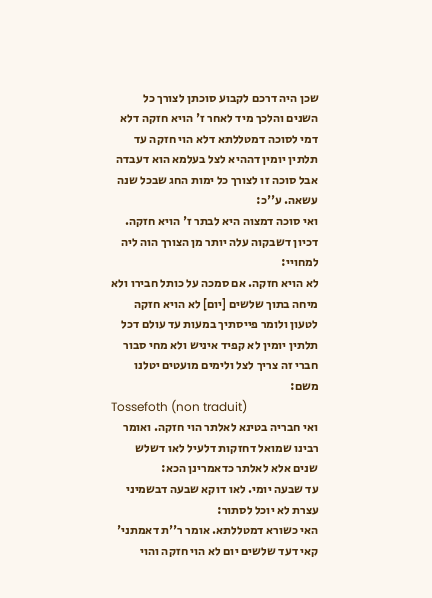שכן היה דרכם לקבוע סוכתן לצורך כל השנים והלכך מיד לאחר ז' הויא חזקה דלא דמי לסוכה דמטללתא דלא הוי חזקה עד תלתין יומין דההיא לצל בעלמא הוא דעבדה אבל סוכה זו לצורך כל ימות החג שבכל שנה עשאה. ע''כ:
ואי סוכה דמצוה היא לבתר ז' הויא חזקה. דכיון דשבקוה עלה יותר מן הצורך הוה ליה למחויי:
לא הויא חזקה. אם סמכה על כותל חבירו ולא מיחה בתוך שלשים [יום] לא הויא חזקה לטעון ולומר פייסתיך במעות עד עולם דכל תלתין יומין לא קפיד איניש ולא מחי סבור חברי זה צריך לצל ולימים מועטים יטלנו משם:
Tossefoth (non traduit)
ואי חבריה בטינא לאלתר הוי חזקה. ואומר רבינו שמואל דחזקות דלעיל לאו דשלש שנים אלא לאלתר כדאמרינן הכא:
עד שבעה יומי. לאו דוקא שבעה דבשמיני עצרת לא יוכל לסתור:
האי כשורא דמטללתא. אומר ר''ת דאמתני' קאי דעד שלשים יום לא הוי חזקה והוי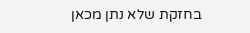בחזקת שלא נתן מכאן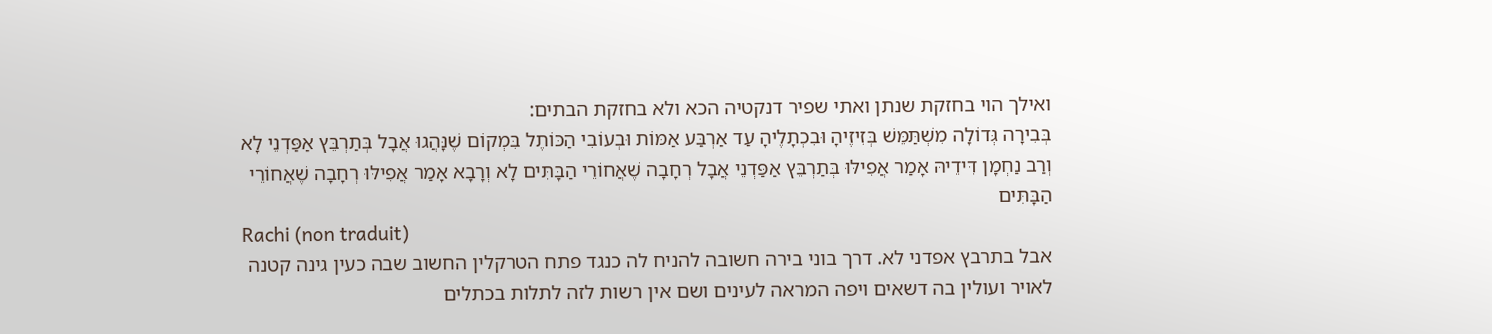ואילך הוי בחזקת שנתן ואתי שפיר דנקטיה הכא ולא בחזקת הבתים:
בְּבִירָה גְּדוֹלָה מִשְׁתַּמֵּשׁ בְּזִיזֶיהָ וּבִכְתָלֶיהָ עַד אַרְבַּע אַמּוֹת וּבְעוֹבִי הַכּוֹתֶל בִּמְקוֹם שֶׁנָּהֲגוּ אֲבָל בְּתַרְבֵּץ אַפַּדְנֵי לָא וְרַב נַחְמָן דִּידֵיהּ אָמַר אֲפִילּוּ בְּתַרְבֵּץ אַפַּדְנֵי אֲבָל רְחָבָה שֶׁאֲחוֹרֵי הַבָּתִּים לָא וְרָבָא אָמַר אֲפִילּוּ רְחָבָה שֶׁאֲחוֹרֵי הַבָּתִּים
Rachi (non traduit)
אבל בתרבץ אפדני לא. דרך בוני בירה חשובה להניח לה כנגד פתח הטרקלין החשוב שבה כעין גינה קטנה לאויר ועולין בה דשאים ויפה המראה לעינים ושם אין רשות לזה לתלות בכתלים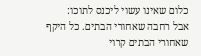כלום שאינו עשוי ליכנס לתוכו:
אבל רחבה שאחורי הבתים. כל היקף שאחורי הבתים קרוי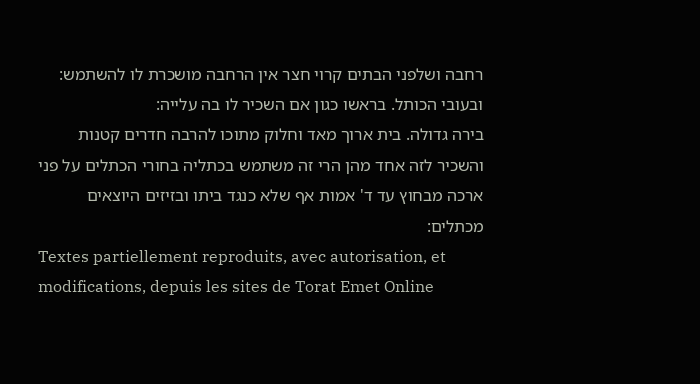רחבה ושלפני הבתים קרוי חצר אין הרחבה מושכרת לו להשתמש:
ובעובי הכותל. בראשו כגון אם השכיר לו בה עלייה:
בירה גדולה. בית ארוך מאד וחלוק מתוכו להרבה חדרים קטנות והשכיר לזה אחד מהן הרי זה משתמש בכתליה בחורי הכתלים על פני ארכה מבחוץ עד ד' אמות אף שלא כנגד ביתו ובזיזים היוצאים מכתלים:
Textes partiellement reproduits, avec autorisation, et modifications, depuis les sites de Torat Emet Online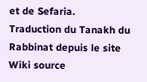et de Sefaria.
Traduction du Tanakh du Rabbinat depuis le site Wiki source